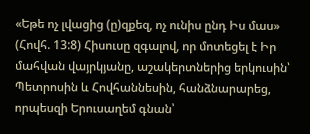«Եթե ոչ լվացից (ը)զքեզ, ոչ ունիս ընդ Իս մաս» (Հովհ. 13:8) Հիսուսը զգալով, որ մոտեցել է Իր մահվան վայրկյանը, աշակերտներից երկուսին՝ Պետրոսին և Հովհաննեսին, հանձնարարեց, որպեսզի Երուսաղեմ գնան՝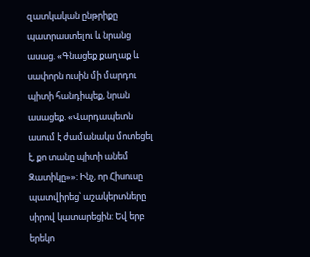զատկական ընթրիքը պատրաստելու և նրանց ասաց. «Գնացեք քաղաք և սափորն ուսին մի մարդու պիտի հանդիպեք, նրան ասացեք. «Վարդապետն ասում է ժամանակս մոտեցել է, քո տանը պիտի անեմ Զատիկը»»: Ինչ, որ Հիսուսը պատվիրեց՝ աշակերտները սիրով կատարեցին: Եվ երբ երեկո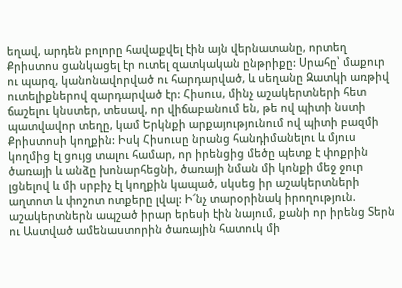եղավ, արդեն բոլորը հավաքվել էին այն վերնատանը, որտեղ Քրիստոս ցանկացել էր ուտել զատկական ընթրիքը: Սրահը՝ մաքուր ու պարզ, կանոնավորված ու հարդարված, և սեղանը Զատկի առթիվ ուտելիքներով զարդարված էր: Հիսուս, մինչ աշակերտների հետ ճաշելու կնստեր, տեսավ, որ վիճաբանում են, թե ով պիտի նստի պատվավոր տեղը, կամ Երկնքի արքայությունում ով պիտի բազմի Քրիստոսի կողքին: Իսկ Հիսուսը նրանց հանդիմանելու և մյուս կողմից էլ ցույց տալու համար, որ իրենցից մեծը պետք է փոքրին ծառայի և անձը խոնարհեցնի, ծառայի նման մի կոնքի մեջ ջուր լցնելով և մի սրբիչ էլ կողքին կապած, սկսեց իր աշակերտների աղտոտ և փոշոտ ոտքերը լվալ: Ի՜նչ տարօրինակ իրողություն. աշակերտներն ապշած իրար երեսի էին նայում, քանի որ իրենց Տերն ու Աստված ամենաստորին ծառային հատուկ մի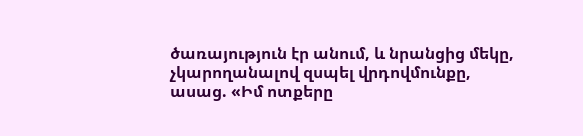ծառայություն էր անում, և նրանցից մեկը, չկարողանալով զսպել վրդովմունքը, ասաց. «Իմ ոտքերը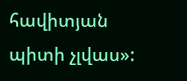հավիտյան պիտի չլվաս»: